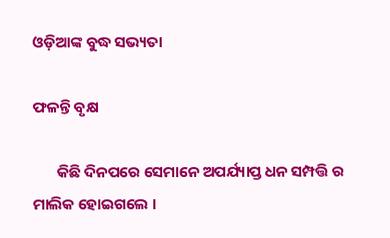ଓଡ଼ିଆଙ୍କ ବୁଦ୍ଧ ସଭ୍ୟତା

ଫଳନ୍ତି ବୃକ୍ଷ

       କିଛି ଦିନପରେ ସେମାନେ ଅପର୍ଯ୍ୟାପ୍ତ ଧନ ସମ୍ପତ୍ତି ର ମାଲିକ ହୋଇଗଲେ ।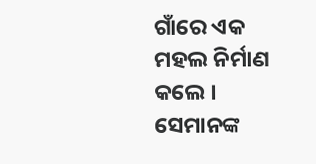ଗାଁରେ ଏକ ମହଲ ନିର୍ମାଣ କଲେ । ସେମାନଙ୍କ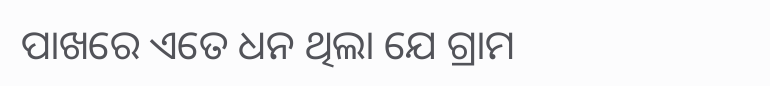ପାଖରେ ଏତେ ଧନ ଥିଲା ଯେ ଗ୍ରାମ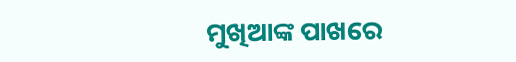ମୁଖିଆଙ୍କ ପାଖରେ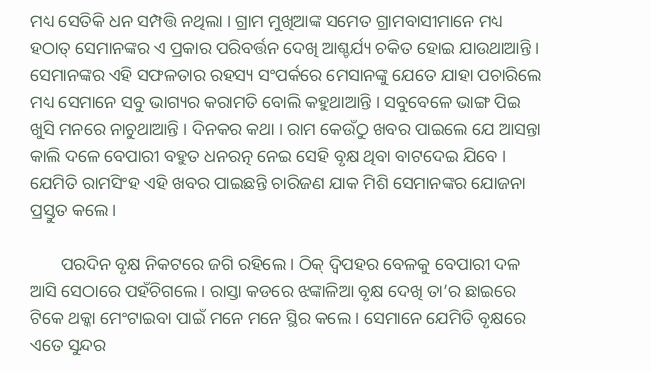ମଧ୍ୟ ସେତିକି ଧନ ସମ୍ପତ୍ତି ନଥିଲା । ଗ୍ରାମ ମୁଖିଆଙ୍କ ସମେତ ଗ୍ରାମବାସୀମାନେ ମଧ୍ୟ ହଠାତ୍ ସେମାନଙ୍କର ଏ ପ୍ରକାର ପରିବର୍ତ୍ତନ ଦେଖି ଆଶ୍ଚର୍ଯ୍ୟ ଚକିତ ହୋଇ ଯାଉଥାଆନ୍ତି । ସେମାନଙ୍କର ଏହି ସଫଳତାର ରହସ୍ୟ ସଂପର୍କରେ ମେସାନଙ୍କୁ ଯେତେ ଯାହା ପଚାରିଲେ ମଧ୍ୟ ସେମାନେ ସବୁ ଭାଗ୍ୟର କରାମତି ବୋଲି କହୁଥାଆନ୍ତି । ସବୁବେଳେ ଭାଙ୍ଗ ପିଇ ଖୁସି ମନରେ ନାଚୁଥାଆନ୍ତି । ଦିନକର କଥା । ରାମ କେଉଁଠୁ ଖବର ପାଇଲେ ଯେ ଆସନ୍ତା କାଲି ଦଳେ ବେପାରୀ ବହୁତ ଧନରତ୍ନ ନେଇ ସେହି ବୃକ୍ଷ ଥିବା ବାଟଦେଇ ଯିବେ । ଯେମିତି ରାମସିଂହ ଏହି ଖବର ପାଇଛନ୍ତି ଚାରିଜଣ ଯାକ ମିଶି ସେମାନଙ୍କର ଯୋଜନା ପ୍ରସ୍ତୁତ କଲେ ।

       ପରଦିନ ବୃକ୍ଷ ନିକଟରେ ଜଗି ରହିଲେ । ଠିକ୍ ଦ୍ୱିପହର ବେଳକୁ ବେପାରୀ ଦଳ ଆସି ସେଠାରେ ପହଁଚିଗଲେ । ରାସ୍ତା କଡରେ ଝଙ୍କାଳିଆ ବୃକ୍ଷ ଦେଖି ତା’ର ଛାଇରେ ଟିକେ ଥକ୍କା ମେଂଟାଇବା ପାଇଁ ମନେ ମନେ ସ୍ଥିର କଲେ । ସେମାନେ ଯେମିତି ବୃକ୍ଷରେ ଏତେ ସୁନ୍ଦର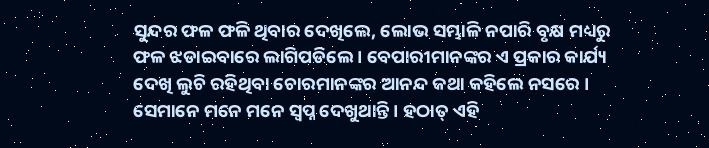ସୁନ୍ଦର ଫଳ ଫଳି ଥିବାର ଦେଖିଲେ, ଲୋଭ ସମ୍ଭାଳି ନପାରି ବୃକ୍ଷ ମଧ୍ୟରୁ ଫଳ ଝଡାଇବାରେ ଲାଗିପଡିଲେ । ବେପାରୀମାନଙ୍କର ଏ ପ୍ରକାର କାର୍ଯ୍ୟ ଦେଖି ଲୁଚି ରହିଥିବା ଚୋରମାନଙ୍କର ଆନନ୍ଦ କଥା କହିଲେ ନସରେ । ସେମାନେ ମନେ ମନେ ସ୍ୱପ୍ନ ଦେଖୁଥାନ୍ତି । ହଠାତ୍ ଏହି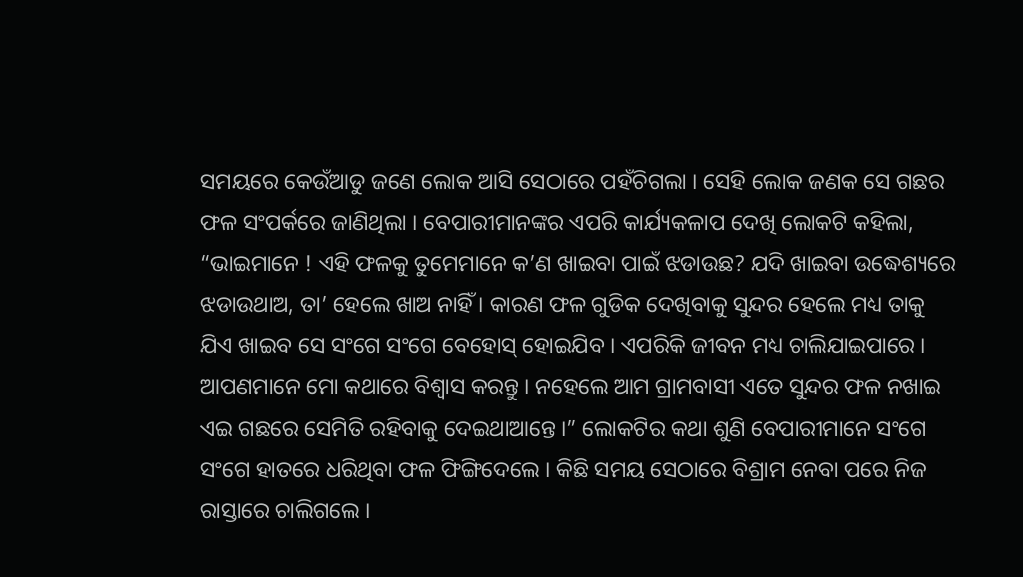ସମୟରେ କେଉଁଆଡୁ ଜଣେ ଲୋକ ଆସି ସେଠାରେ ପହଁଚିଗଲା । ସେହି ଲୋକ ଜଣକ ସେ ଗଛର ଫଳ ସଂପର୍କରେ ଜାଣିଥିଲା । ବେପାରୀମାନଙ୍କର ଏପରି କାର୍ଯ୍ୟକଳାପ ଦେଖି ଲୋକଟି କହିଲା, “ଭାଇମାନେ ! ଏହି ଫଳକୁ ତୁମେମାନେ କ’ଣ ଖାଇବା ପାଇଁ ଝଡାଉଛ? ଯଦି ଖାଇବା ଉଦ୍ଧେଶ୍ୟରେ ଝଡାଉଥାଅ, ତା’ ହେଲେ ଖାଅ ନାହିଁ । କାରଣ ଫଳ ଗୁଡିକ ଦେଖିବାକୁ ସୁନ୍ଦର ହେଲେ ମଧ୍ୟ ତାକୁ ଯିଏ ଖାଇବ ସେ ସଂଗେ ସଂଗେ ବେହୋସ୍ ହୋଇଯିବ । ଏପରିକି ଜୀବନ ମଧ୍ୟ ଚାଲିଯାଇପାରେ । ଆପଣମାନେ ମୋ କଥାରେ ବିଶ୍ୱାସ କରନ୍ତୁ । ନହେଲେ ଆମ ଗ୍ରାମବାସୀ ଏତେ ସୁନ୍ଦର ଫଳ ନଖାଇ ଏଇ ଗଛରେ ସେମିତି ରହିବାକୁ ଦେଇଥାଆନ୍ତେ ।” ଲୋକଟିର କଥା ଶୁଣି ବେପାରୀମାନେ ସଂଗେ ସଂଗେ ହାତରେ ଧରିଥିବା ଫଳ ଫିଙ୍ଗିଦେଲେ । କିଛି ସମୟ ସେଠାରେ ବିଶ୍ରାମ ନେବା ପରେ ନିଜ ରାସ୍ତାରେ ଚାଲିଗଲେ ।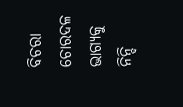ବିଚରା ଚୋରଦଳ ଭାଗ୍ୟକୁ ନିନ୍ଦି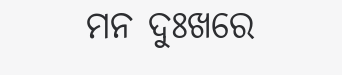ମନ ଦୁଃଖରେ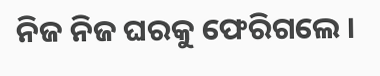ନିଜ ନିଜ ଘରକୁ ଫେରିଗଲେ ।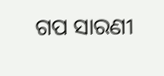ଗପ ସାରଣୀ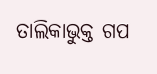ତାଲିକାଭୁକ୍ତ ଗପ